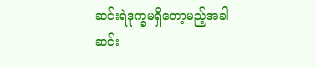ဆင်းရဲဒုက္ခမရှိတော့မည့်အခါ
ဆင်း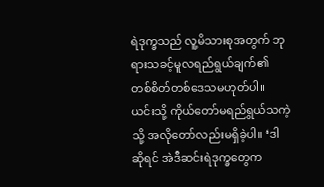ရဲဒုက္ခသည် လူ့မိသားစုအတွက် ဘုရားသခင့်မူလရည်ရွယ်ချက်၏ တစ်စိတ်တစ်ဒေသမဟုတ်ပါ။ ယင်းသို့ ကိုယ်တော်မရည်ရွယ်သကဲ့သို့ အလိုတော်လည်းမရှိခဲ့ပါ။ ‘ဒါဆိုရင် အဲဒီဆင်းရဲဒုက္ခတွေက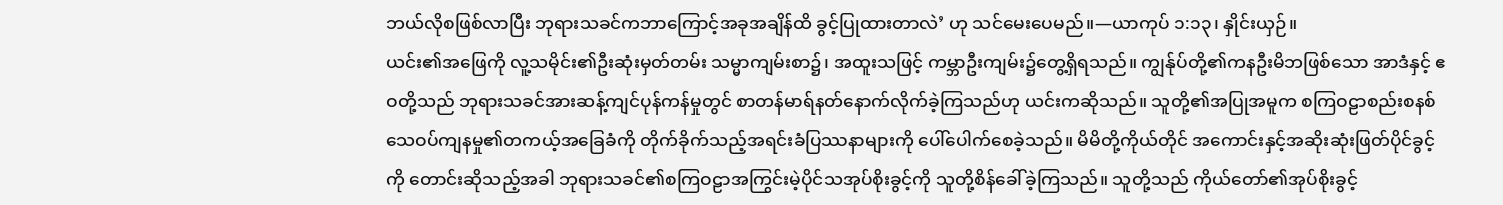ဘယ်လိုစဖြစ်လာပြီး ဘုရားသခင်ကဘာကြောင့်အခုအချိန်ထိ ခွင့်ပြုထားတာလဲ’ ဟု သင်မေးပေမည်။—ယာကုပ် ၁:၁၃၊ နှိုင်းယှဉ်။
ယင်း၏အဖြေကို လူ့သမိုင်း၏ဦးဆုံးမှတ်တမ်း သမ္မာကျမ်းစာ၌၊ အထူးသဖြင့် ကမ္ဘာဦးကျမ်း၌တွေ့ရှိရသည်။ ကျွန်ုပ်တို့၏ကနဦးမိဘဖြစ်သော အာဒံနှင့် ဧဝတို့သည် ဘုရားသခင်အားဆန့်ကျင်ပုန်ကန်မှုတွင် စာတန်မာရ်နတ်နောက်လိုက်ခဲ့ကြသည်ဟု ယင်းကဆိုသည်။ သူတို့၏အပြုအမူက စကြဝဠာစည်းစနစ် သေဝပ်ကျနမှု၏တကယ့်အခြေခံကို တိုက်ခိုက်သည့်အရင်းခံပြဿနာများကို ပေါ်ပေါက်စေခဲ့သည်။ မိမိတို့ကိုယ်တိုင် အကောင်းနှင့်အဆိုးဆုံးဖြတ်ပိုင်ခွင့်ကို တောင်းဆိုသည့်အခါ ဘုရားသခင်၏စကြဝဠာအကြွင်းမဲ့ပိုင်သအုပ်စိုးခွင့်ကို သူတို့စိန်ခေါ်ခဲ့ကြသည်။ သူတို့သည် ကိုယ်တော်၏အုပ်စိုးခွင့်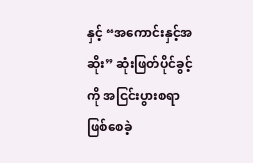နှင့် “အကောင်းနှင့်အဆိုး” ဆုံးဖြတ်ပိုင်ခွင့်ကို အငြင်းပွားစရာဖြစ်စေခဲ့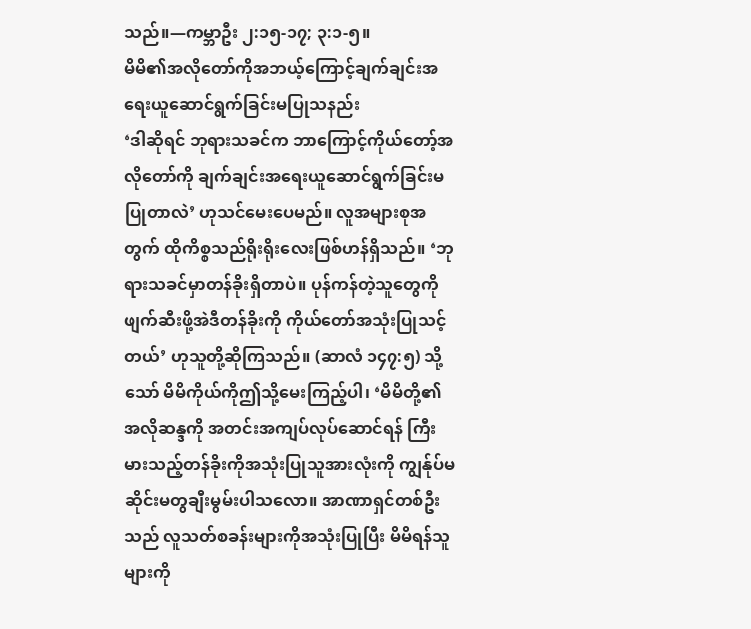သည်။—ကမ္ဘာဦး ၂:၁၅-၁၇; ၃:၁-၅။
မိမိ၏အလိုတော်ကိုအဘယ့်ကြောင့်ချက်ချင်းအရေးယူဆောင်ရွက်ခြင်းမပြုသနည်း
‘ဒါဆိုရင် ဘုရားသခင်က ဘာကြောင့်ကိုယ်တော့်အလိုတော်ကို ချက်ချင်းအရေးယူဆောင်ရွက်ခြင်းမပြုတာလဲ’ ဟုသင်မေးပေမည်။ လူအများစုအတွက် ထိုကိစ္စသည်ရိုးရိုးလေးဖြစ်ဟန်ရှိသည်။ ‘ဘုရားသခင်မှာတန်ခိုးရှိတာပဲ။ ပုန်ကန်တဲ့သူတွေကို ဖျက်ဆီးဖို့အဲဒီတန်ခိုးကို ကိုယ်တော်အသုံးပြုသင့်တယ်’ ဟုသူတို့ဆိုကြသည်။ (ဆာလံ ၁၄၇:၅) သို့သော် မိမိကိုယ်ကိုဤသို့မေးကြည့်ပါ၊ ‘မိမိတို့၏အလိုဆန္ဒကို အတင်းအကျပ်လုပ်ဆောင်ရန် ကြီးမားသည့်တန်ခိုးကိုအသုံးပြုသူအားလုံးကို ကျွန်ုပ်မဆိုင်းမတွချီးမွမ်းပါသလော။ အာဏာရှင်တစ်ဦးသည် လူသတ်စခန်းများကိုအသုံးပြုပြီး မိမိရန်သူများကို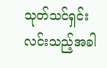သုတ်သင်ရှင်းလင်းသည့်အခါ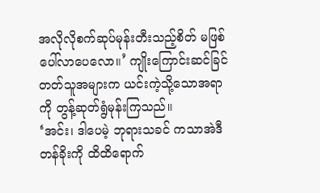အလိုလိုစက်ဆုပ်မုန်းတီးသည့်စိတ် မဖြစ်ပေါ်လာပေလော။’ ကျိုးကြောင်းဆင်ခြင်တတ်သူအများက ယင်းကဲ့သို့သောအရာကို တွန့်ဆုတ်ရွံမုန်းကြသည်။
‘အင်း၊ ဒါပေမဲ့ ဘုရားသခင် ကသာအဲဒီတန်ခိုးကို ထိထိရောက်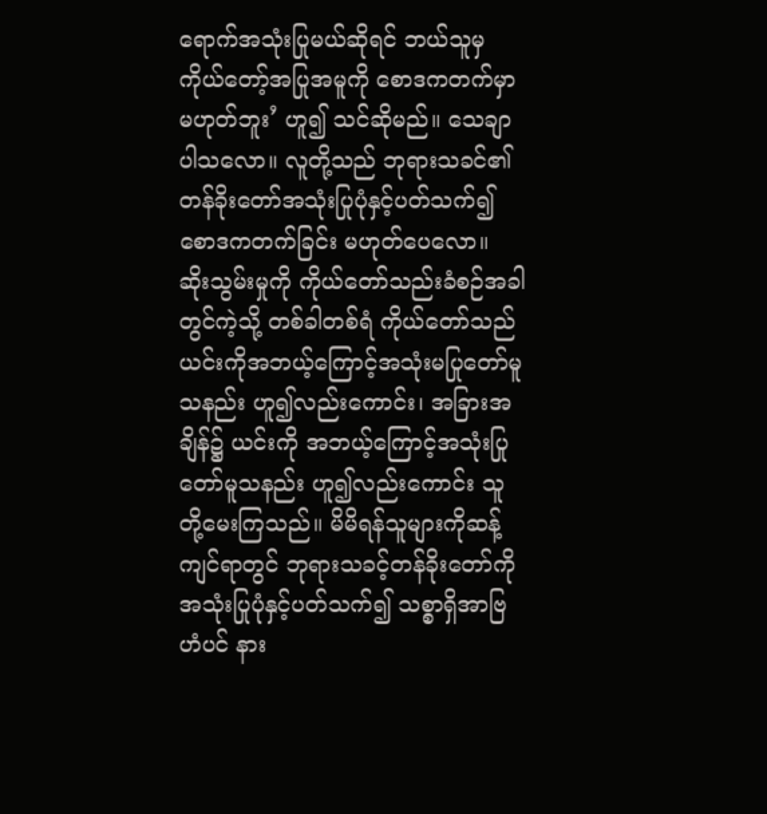ရောက်အသုံးပြုမယ်ဆိုရင် ဘယ်သူမှကိုယ်တော့်အပြုအမူကို စောဒကတက်မှာမဟုတ်ဘူး’ ဟူ၍ သင်ဆိုမည်။ သေချာပါသလော။ လူတို့သည် ဘုရားသခင်၏တန်ခိုးတော်အသုံးပြုပုံနှင့်ပတ်သက်၍ စောဒကတက်ခြင်း မဟုတ်ပေလော။ ဆိုးသွမ်းမှုကို ကိုယ်တော်သည်းခံစဉ်အခါတွင်ကဲ့သို့ တစ်ခါတစ်ရံ ကိုယ်တော်သည် ယင်းကိုအဘယ့်ကြောင့်အသုံးမပြုတော်မူသနည်း ဟူ၍လည်းကောင်း၊ အခြားအချိန်၌ ယင်းကို အဘယ့်ကြောင့်အသုံးပြုတော်မူသနည်း ဟူ၍လည်းကောင်း သူတို့မေးကြသည်။ မိမိရန်သူများကိုဆန့်ကျင်ရာတွင် ဘုရားသခင့်တန်ခိုးတော်ကို အသုံးပြုပုံနှင့်ပတ်သက်၍ သစ္စာရှိအာဗြဟံပင် နား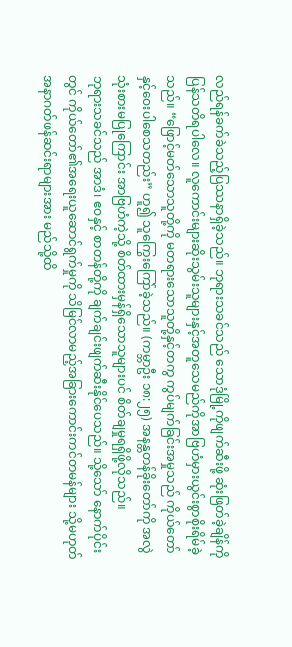လည်ရန်ခက်ခဲသည့်ပြဿနာရှိခဲ့သည်။ ဘုရားသခင်သည် သောဒုံမြို့ကိုဖျက်ဆီးဖို့ ဆုံးဖြတ်ခဲ့ချိန်ကိုပြန်သတိရပါလေ။ လူကောင်းများဆိုးသွမ်းသူများနှင့်အတူသေမည်ကိုအာဗြဟံမှားယွင်းစွာစိုးရိမ်ခဲ့သည်။ “ဖြောင့်မတ်သောသူတို့ကို မတရားသောသူတို့နှင့်တကွ ကွပ်မျက်ခြင်းအမှုသည် ကိုယ်တော်နှင့်ဝေးပါစေသတည်း” ဟူ၍ သူကြွေးကြော်ခဲ့သည်။ (ကမ္ဘာဦး ၁၈:၂၅) အနန္တတန်ခိုးတော်ကို အလွဲသုံးစားမပြုကြောင်း အာဗြဟံကဲ့သို့ စိတ်ထားမှန်ရှိသောသူများပင် စိတ်ချမှုရရှိဖို့လိုသည်။
ဘုရားသခင်သည် အာဒံ၊ ဧဝနှင့် စာတန်တို့ကို ချက်ချင်းဖျက်ဆီးနိုင်ပေသည်။ သို့သော် နောက်ပိုင်းတွင် ကိုယ်တော်၏အရေးယူဆောင်ရွက်မှုကို သိမြင်လာမည့်အခြားကောင်းကင်တမန်များ သို့မဟုတ် အနာဂတ်ဖန်ဆင်းရာများအား မည်သို့ထိ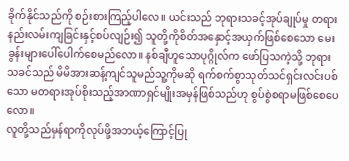ခိုက်နိုင်သည်ကို စဉ်းစားကြည့်ပါလေ။ ယင်းသည် ဘုရားသခင့်အုပ်ချုပ်မှု တရားနည်းလမ်းကျခြင်းနှင့်စပ်လျဉ်း၍ သူတို့ကိုစိတ်အနှောင့်အယှက်ဖြစ်စေသော မေးခွန်းများပေါ်ပေါက်စေမည်လော။ နစ်ချီဟူသောပုဂ္ဂိုလ်က ဖော်ပြသကဲ့သို့ ဘုရားသခင်သည် မိမိအားဆန့်ကျင်သူမည်သူ့ကိုမဆို ရက်စက်စွာသုတ်သင်ရှင်းလင်းပစ်သော မတရားအုပ်စိုးသည့်အာဏာရှင်မျိုးအမှန်ဖြစ်သည်ဟု စွပ်စွဲစရာမဖြစ်စေပေလော။
လူတို့သည်မှန်ရာကိုလုပ်ဖို့အဘယ့်ကြောင့်ပြု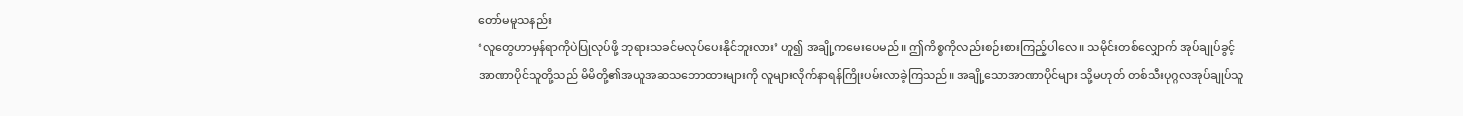တော်မမူသနည်း
‘လူတွေဟာမှန်ရာကိုပဲပြုလုပ်ဖို့ ဘုရားသခင်မလုပ်ပေးနိုင်ဘူးလား’ ဟူ၍ အချို့ကမေးပေမည်။ ဤကိစ္စကိုလည်းစဉ်းစားကြည့်ပါလေ။ သမိုင်းတစ်လျှောက် အုပ်ချုပ်ခွင့်အာဏာပိုင်သူတို့သည် မိမိတို့၏အယူအဆသဘောထားများကို လူများလိုက်နာရန်ကြိုးပမ်းလာခဲ့ကြသည်။ အချို့သောအာဏာပိုင်များ သို့မဟုတ် တစ်သီးပုဂ္ဂလအုပ်ချုပ်သူ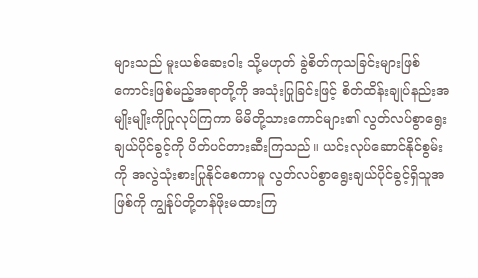များသည် မူးယစ်ဆေးဝါး သို့မဟုတ် ခွဲစိတ်ကုသခြင်းများဖြစ်ကောင်းဖြစ်မည့်အရာတို့ကို အသုံးပြုခြင်းဖြင့် စိတ်ထိန်းချုပ်နည်းအမျိုးမျိုးကိုပြုလုပ်ကြကာ မိမိတို့သားကောင်များ၏ လွတ်လပ်စွာရွေးချယ်ပိုင်ခွင့်ကို ပိတ်ပင်တားဆီးကြသည်။ ယင်းလုပ်ဆောင်နိုင်စွမ်းကို အလွဲသုံးစားပြုနိုင်စေကာမူ လွတ်လပ်စွာရွေးချယ်ပိုင်ခွင့်ရှိသူအဖြစ်ကို ကျွန်ုပ်တို့တန်ဖိုးမထားကြ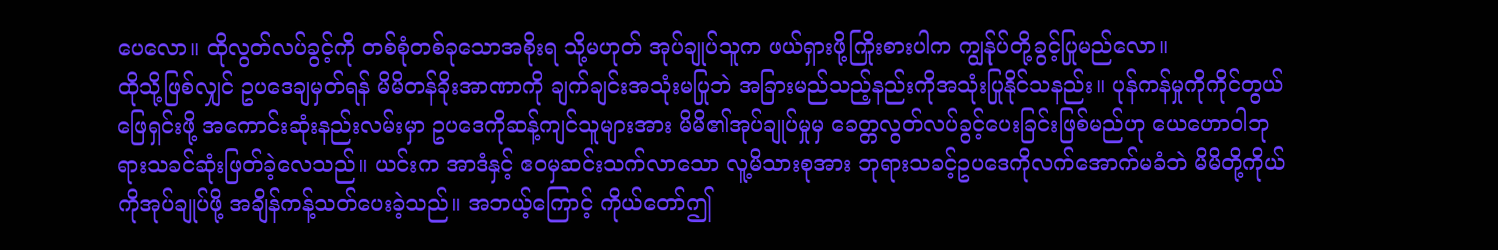ပေလော။ ထိုလွတ်လပ်ခွင့်ကို တစ်စုံတစ်ခုသောအစိုးရ သို့မဟုတ် အုပ်ချုပ်သူက ဖယ်ရှားဖို့ကြိုးစားပါက ကျွန်ုပ်တို့ခွင့်ပြုမည်လော။
ထိုသို့ဖြစ်လျှင် ဥပဒေချမှတ်ရန် မိမိတန်ခိုးအာဏာကို ချက်ချင်းအသုံးမပြုဘဲ အခြားမည်သည့်နည်းကိုအသုံးပြုနိုင်သနည်း။ ပုန်ကန်မှုကိုကိုင်တွယ်ဖြေရှင်းဖို့ အကောင်းဆုံးနည်းလမ်းမှာ ဥပဒေကိုဆန့်ကျင်သူများအား မိမိ၏အုပ်ချုပ်မှုမှ ခေတ္တလွတ်လပ်ခွင့်ပေးခြင်းဖြစ်မည်ဟု ယေဟောဝါဘုရားသခင်ဆုံးဖြတ်ခဲ့လေသည်။ ယင်းက အာဒံနှင့် ဧဝမှဆင်းသက်လာသော လူ့မိသားစုအား ဘုရားသခင့်ဥပဒေကိုလက်အောက်မခံဘဲ မိမိတို့ကိုယ်ကိုအုပ်ချုပ်ဖို့ အချိန်ကန့်သတ်ပေးခဲ့သည်။ အဘယ့်ကြောင့် ကိုယ်တော်ဤ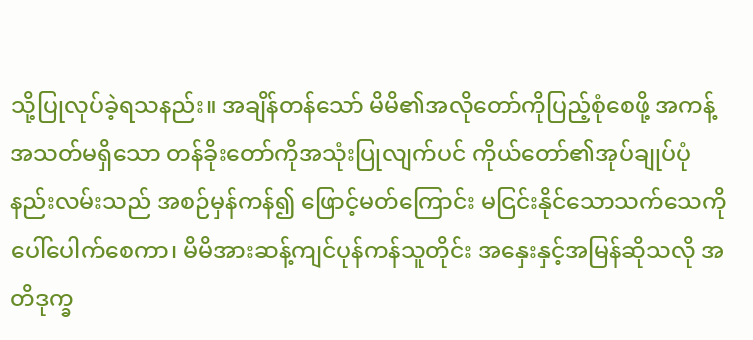သို့ပြုလုပ်ခဲ့ရသနည်း။ အချိန်တန်သော် မိမိ၏အလိုတော်ကိုပြည့်စုံစေဖို့ အကန့်အသတ်မရှိသော တန်ခိုးတော်ကိုအသုံးပြုလျက်ပင် ကိုယ်တော်၏အုပ်ချုပ်ပုံနည်းလမ်းသည် အစဉ်မှန်ကန်၍ ဖြောင့်မတ်ကြောင်း မငြင်းနိုင်သောသက်သေကို ပေါ်ပေါက်စေကာ၊ မိမိအားဆန့်ကျင်ပုန်ကန်သူတိုင်း အနှေးနှင့်အမြန်ဆိုသလို အတိဒုက္ခ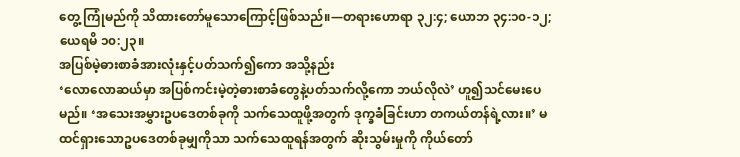တွေ့ ကြုံမည်ကို သိထားတော်မူသောကြောင့်ဖြစ်သည်။—တရားဟောရာ ၃၂:၄; ယောဘ ၃၄:၁၀-၁၂; ယေရမိ ၁၀:၂၃။
အပြစ်မဲ့ဓားစာခံအားလုံးနှင့်ပတ်သက်၍ကော အသို့နည်း
‘လောလောဆယ်မှာ အပြစ်ကင်းမဲ့တဲ့ဓားစာခံတွေနဲ့ပတ်သက်လို့ကော ဘယ်လိုလဲ’ ဟူ၍သင်မေးပေမည်။ ‘အသေးအမွှားဥပဒေတစ်ခုကို သက်သေထူဖို့အတွက် ဒုက္ခခံခြင်းဟာ တကယ်တန်ရဲ့လား။’ မထင်ရှားသောဥပဒေတစ်ခုမျှကိုသာ သက်သေထူရန်အတွက် ဆိုးသွမ်းမှုကို ကိုယ်တော်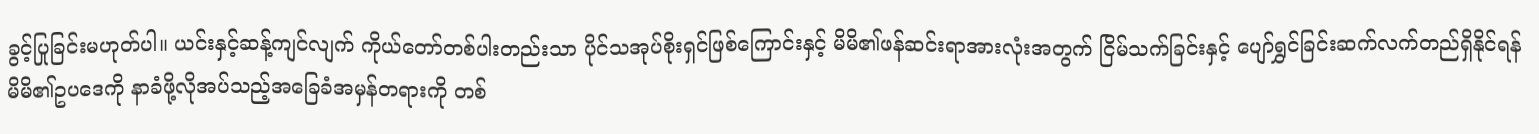ခွင့်ပြုခြင်းမဟုတ်ပါ။ ယင်းနှင့်ဆန့်ကျင်လျက် ကိုယ်တော်တစ်ပါးတည်းသာ ပိုင်သအုပ်စိုးရှင်ဖြစ်ကြောင်းနှင့် မိမိ၏ဖန်ဆင်းရာအားလုံးအတွက် ငြိမ်သက်ခြင်းနှင့် ပျော်ရွှင်ခြင်းဆက်လက်တည်ရှိနိုင်ရန် မိမိ၏ဥပဒေကို နာခံဖို့လိုအပ်သည့်အခြေခံအမှန်တရားကို တစ်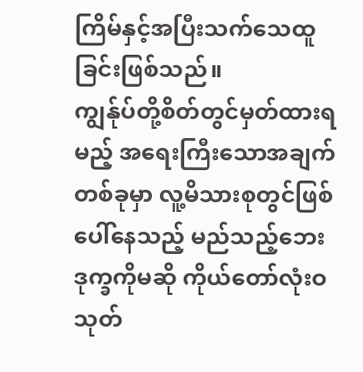ကြိမ်နှင့်အပြီးသက်သေထူခြင်းဖြစ်သည်။
ကျွန်ုပ်တို့စိတ်တွင်မှတ်ထားရမည့် အရေးကြီးသောအချက်တစ်ခုမှာ လူ့မိသားစုတွင်ဖြစ်ပေါ်နေသည့် မည်သည့်ဘေးဒုက္ခကိုမဆို ကိုယ်တော်လုံးဝသုတ်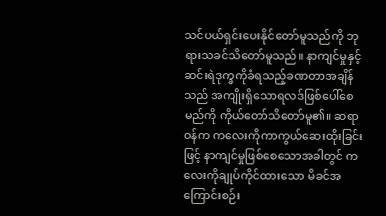သင်ပယ်ရှင်းပေးနိုင်တော်မူသည်ကို ဘုရားသခင်သိတော်မူသည်။ နာကျင်မှုနှင့် ဆင်းရဲဒုက္ခကိုခံရသည့်ခဏတာအချိန်သည် အကျိုးရှိသောရလဒ်ဖြစ်ပေါ်စေမည်ကို ကိုယ်တော်သိတော်မူ၏။ ဆရာဝန်က ကလေးကိုကာကွယ်ဆေးထိုးခြင်းဖြင့် နာကျင်မှုဖြစ်စေသောအခါတွင် ကလေးကိုချုပ်ကိုင်ထားသော မိခင်အကြောင်းစဉ်း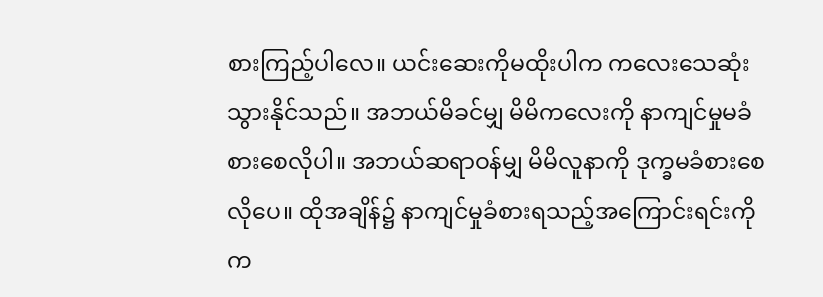စားကြည့်ပါလေ။ ယင်းဆေးကိုမထိုးပါက ကလေးသေဆုံးသွားနိုင်သည်။ အဘယ်မိခင်မျှ မိမိကလေးကို နာကျင်မှုမခံစားစေလိုပါ။ အဘယ်ဆရာဝန်မျှ မိမိလူနာကို ဒုက္ခမခံစားစေလိုပေ။ ထိုအချိန်၌ နာကျင်မှုခံစားရသည့်အကြောင်းရင်းကို က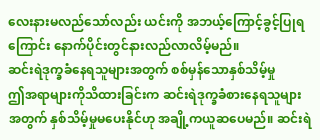လေးနားမလည်သော်လည်း ယင်းကို အဘယ့်ကြောင့်ခွင့်ပြုရကြောင်း နောက်ပိုင်းတွင်နားလည်လာလိမ့်မည်။
ဆင်းရဲဒုက္ခခံနေရသူများအတွက် စစ်မှန်သောနှစ်သိမ့်မှု
ဤအရာများကိုသိထားခြင်းက ဆင်းရဲဒုက္ခခံစားနေရသူများအတွက် နှစ်သိမ့်မှုမပေးနိုင်ဟု အချို့ကယူဆပေမည်။ ဆင်းရဲ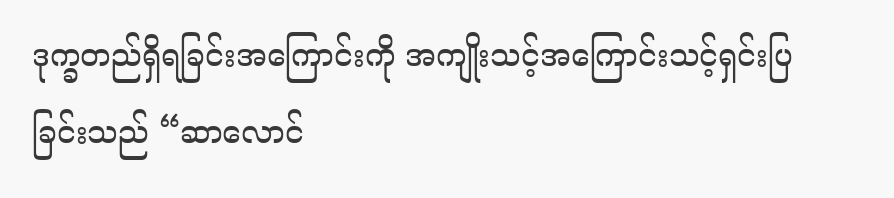ဒုက္ခတည်ရှိရခြင်းအကြောင်းကို အကျိုးသင့်အကြောင်းသင့်ရှင်းပြခြင်းသည် “ဆာလောင်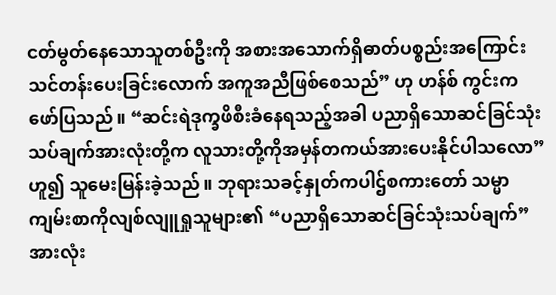ငတ်မွတ်နေသောသူတစ်ဦးကို အစားအသောက်ရှိဓာတ်ပစ္စည်းအကြောင်း သင်တန်းပေးခြင်းလောက် အကူအညီဖြစ်စေသည်” ဟု ဟန်စ် ကွင်းကဖော်ပြသည်။ “ဆင်းရဲဒုက္ခဖိစီးခံနေရသည့်အခါ ပညာရှိသောဆင်ခြင်သုံးသပ်ချက်အားလုံးတို့က လူသားတို့ကိုအမှန်တကယ်အားပေးနိုင်ပါသလော” ဟူ၍ သူမေးမြန်းခဲ့သည်။ ဘုရားသခင့်နှုတ်ကပါဌ်စကားတော် သမ္မာကျမ်းစာကိုလျစ်လျူရှုသူများ၏ “ပညာရှိသောဆင်ခြင်သုံးသပ်ချက်” အားလုံး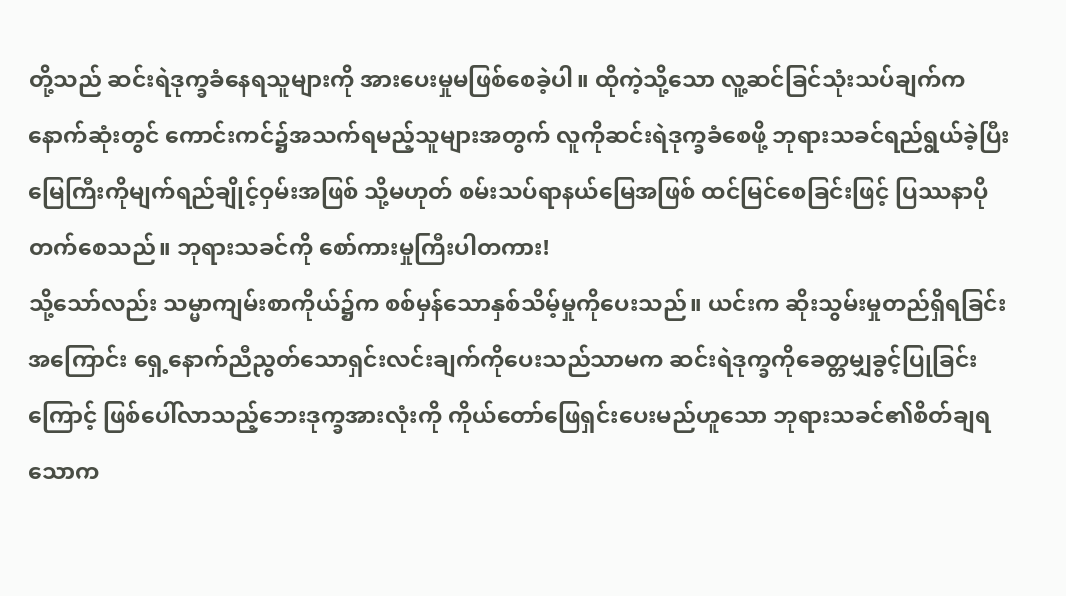တို့သည် ဆင်းရဲဒုက္ခခံနေရသူများကို အားပေးမှုမဖြစ်စေခဲ့ပါ။ ထိုကဲ့သို့သော လူ့ဆင်ခြင်သုံးသပ်ချက်က နောက်ဆုံးတွင် ကောင်းကင်၌အသက်ရမည့်သူများအတွက် လူကိုဆင်းရဲဒုက္ခခံစေဖို့ ဘုရားသခင်ရည်ရွယ်ခဲ့ပြီး မြေကြီးကိုမျက်ရည်ချိုင့်ဝှမ်းအဖြစ် သို့မဟုတ် စမ်းသပ်ရာနယ်မြေအဖြစ် ထင်မြင်စေခြင်းဖြင့် ပြဿနာပိုတက်စေသည်။ ဘုရားသခင်ကို စော်ကားမှုကြီးပါတကား!
သို့သော်လည်း သမ္မာကျမ်းစာကိုယ်၌က စစ်မှန်သောနှစ်သိမ့်မှုကိုပေးသည်။ ယင်းက ဆိုးသွမ်းမှုတည်ရှိရခြင်းအကြောင်း ရှေ့နောက်ညီညွတ်သောရှင်းလင်းချက်ကိုပေးသည်သာမက ဆင်းရဲဒုက္ခကိုခေတ္တမျှခွင့်ပြုခြင်းကြောင့် ဖြစ်ပေါ်လာသည့်ဘေးဒုက္ခအားလုံးကို ကိုယ်တော်ဖြေရှင်းပေးမည်ဟူသော ဘုရားသခင်၏စိတ်ချရသောက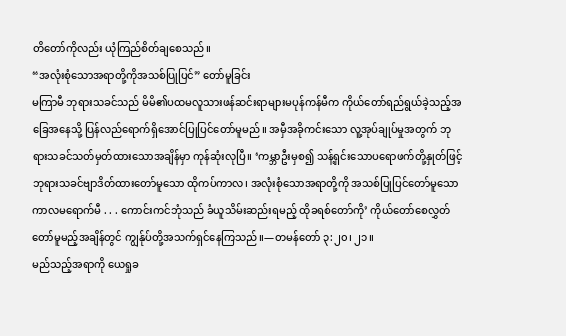တိတော်ကိုလည်း ယုံကြည်စိတ်ချစေသည်။
“အလုံးစုံသောအရာတို့ကိုအသစ်ပြုပြင်” တော်မူခြင်း
မကြာမီ ဘုရားသခင်သည် မိမိ၏ပထမလူသားဖန်ဆင်းရာများမပုန်ကန်မီက ကိုယ်တော်ရည်ရွယ်ခဲ့သည့်အခြေအနေသို့ ပြန်လည်ရောက်ရှိအောင်ပြုပြင်တော်မူမည်။ အမှီအခိုကင်းသော လူ့အုပ်ချုပ်မှုအတွက် ဘုရားသခင်သတ်မှတ်ထားသောအချိန်မှာ ကုန်ဆုံးလုပြီ။ ‘ကမ္ဘာဦးမှစ၍ သန့်ရှင်းသောပရောဖက်တို့နှုတ်ဖြင့် ဘုရားသခင်ဗျာဒိတ်ထားတော်မူသော ထိုကပ်ကာလ၊ အလုံးစုံသောအရာတို့ကို အသစ်ပြုပြင်တော်မူသောကာလမရောက်မီ . . . ကောင်းကင်ဘုံသည် ခံယူသိမ်းဆည်းရမည့် ထိုခရစ်တော်ကို’ ကိုယ်တော်စေလွှတ်တော်မူမည့်အချိန်တွင် ကျွန်ုပ်တို့အသက်ရှင်နေကြသည်။—တမန်တော် ၃:၂၀၊ ၂၁။
မည်သည့်အရာကို ယေရှုခ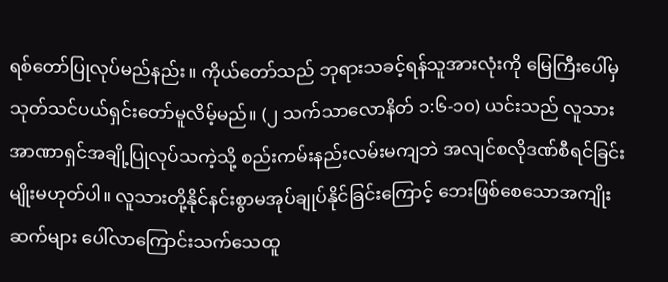ရစ်တော်ပြုလုပ်မည်နည်း။ ကိုယ်တော်သည် ဘုရားသခင့်ရန်သူအားလုံးကို မြေကြီးပေါ်မှသုတ်သင်ပယ်ရှင်းတော်မူလိမ့်မည်။ (၂ သက်သာလောနိတ် ၁:၆-၁၀) ယင်းသည် လူသားအာဏာရှင်အချို့ပြုလုပ်သကဲ့သို့ စည်းကမ်းနည်းလမ်းမကျဘဲ အလျင်စလိုဒဏ်စီရင်ခြင်းမျိုးမဟုတ်ပါ။ လူသားတို့နိုင်နင်းစွာမအုပ်ချုပ်နိုင်ခြင်းကြောင့် ဘေးဖြစ်စေသောအကျိုးဆက်များ ပေါ်လာကြောင်းသက်သေထူ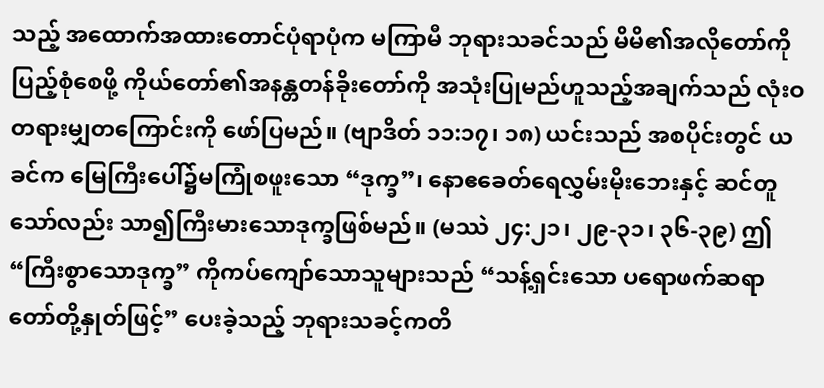သည့် အထောက်အထားတောင်ပုံရာပုံက မကြာမီ ဘုရားသခင်သည် မိမိ၏အလိုတော်ကိုပြည့်စုံစေဖို့ ကိုယ်တော်၏အနန္တတန်ခိုးတော်ကို အသုံးပြုမည်ဟူသည့်အချက်သည် လုံးဝတရားမျှတကြောင်းကို ဖော်ပြမည်။ (ဗျာဒိတ် ၁၁:၁၇၊ ၁၈) ယင်းသည် အစပိုင်းတွင် ယခင်က မြေကြီးပေါ်၌မကြုံစဖူးသော “ဒုက္ခ”၊ နောဧခေတ်ရေလွှမ်းမိုးဘေးနှင့် ဆင်တူသော်လည်း သာ၍ကြီးမားသောဒုက္ခဖြစ်မည်။ (မဿဲ ၂၄:၂၁၊ ၂၉-၃၁၊ ၃၆-၃၉) ဤ “ကြီးစွာသောဒုက္ခ” ကိုကပ်ကျော်သောသူများသည် “သန့်ရှင်းသော ပရောဖက်ဆရာတော်တို့နှုတ်ဖြင့်” ပေးခဲ့သည့် ဘုရားသခင့်ကတိ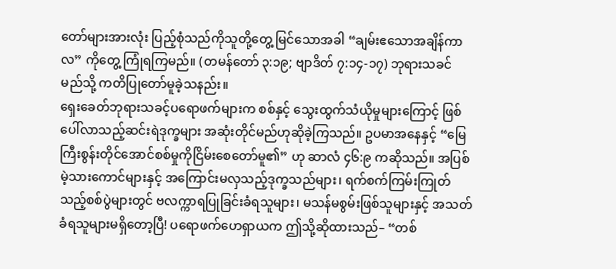တော်များအားလုံး ပြည့်စုံသည်ကိုသူတို့တွေ့ မြင်သောအခါ “ချမ်းဧသောအချိန်ကာလ” ကိုတွေ့ ကြုံရကြမည်။ (တမန်တော် ၃:၁၉; ဗျာဒိတ် ၇:၁၄-၁၇) ဘုရားသခင် မည်သို့ ကတိပြုတော်မူခဲ့သနည်း။
ရှေးခေတ်ဘုရားသခင့်ပရောဖက်များက စစ်နှင့် သွေးထွက်သံယိုမှုများကြောင့် ဖြစ်ပေါ်လာသည့်ဆင်းရဲဒုက္ခများ အဆုံးတိုင်မည်ဟုဆိုခဲ့ကြသည်။ ဥပမာအနေနှင့် “မြေကြီးစွန်းတိုင်အောင်စစ်မှုကိုငြိမ်းစေတော်မူ၏” ဟု ဆာလံ ၄၆:၉ ကဆိုသည်။ အပြစ်မဲ့သားကောင်များနှင့် အကြောင်းမလှသည့်ဒုက္ခသည်များ၊ ရက်စက်ကြမ်းကြုတ်သည့်စစ်ပွဲများတွင် ဗလက္ကာရပြုခြင်းခံရသူများ၊ မသန်မစွမ်းဖြစ်သူများနှင့် အသတ်ခံရသူများမရှိတော့ပြီ! ပရောဖက်ဟေရှာယက ဤသို့ဆိုထားသည်– “တစ်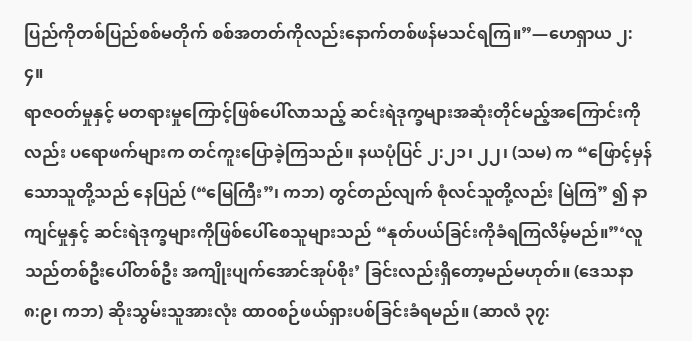ပြည်ကိုတစ်ပြည်စစ်မတိုက် စစ်အတတ်ကိုလည်းနောက်တစ်ဖန်မသင်ရကြ။”—ဟေရှာယ ၂:၄။
ရာဇဝတ်မှုနှင့် မတရားမှုကြောင့်ဖြစ်ပေါ်လာသည့် ဆင်းရဲဒုက္ခများအဆုံးတိုင်မည့်အကြောင်းကိုလည်း ပရောဖက်များက တင်ကူးပြောခဲ့ကြသည်။ နယပုံပြင် ၂:၂၁၊ ၂၂၊ (သမ) က “ဖြောင့်မှန်သောသူတို့သည် နေပြည် (“မြေကြီး”၊ ကဘ) တွင်တည်လျက် စုံလင်သူတို့လည်း မြဲကြ” ၍ နာကျင်မှုနှင့် ဆင်းရဲဒုက္ခများကိုဖြစ်ပေါ်စေသူများသည် “နုတ်ပယ်ခြင်းကိုခံရကြလိမ့်မည်။”‘လူသည်တစ်ဦးပေါ်တစ်ဦး အကျိုးပျက်အောင်အုပ်စိုး’ ခြင်းလည်းရှိတော့မည်မဟုတ်။ (ဒေသနာ ၈:၉၊ ကဘ) ဆိုးသွမ်းသူအားလုံး ထာဝစဉ်ဖယ်ရှားပစ်ခြင်းခံရမည်။ (ဆာလံ ၃၇: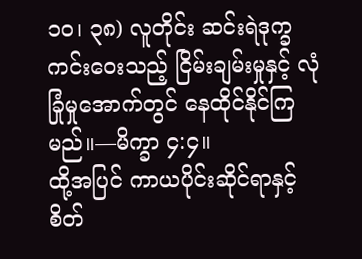၁၀၊ ၃၈) လူတိုင်း ဆင်းရဲဒုက္ခကင်းဝေးသည့် ငြိမ်းချမ်းမှုနှင့် လုံခြုံမှုအောက်တွင် နေထိုင်နိုင်ကြမည်။—မိက္ခာ ၄:၄။
ထို့အပြင် ကာယပိုင်းဆိုင်ရာနှင့် စိတ်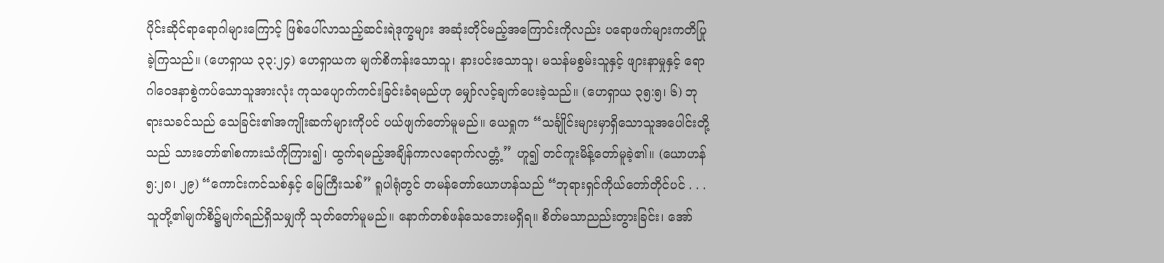ပိုင်းဆိုင်ရာရောဂါများကြောင့် ဖြစ်ပေါ်လာသည့်ဆင်းရဲဒုက္ခများ အဆုံးတိုင်မည့်အကြောင်းကိုလည်း ပရောဖက်များကတိပြုခဲ့ကြသည်။ (ဟေရှာယ ၃၃:၂၄) ဟေရှာယက မျက်စိကန်းသောသူ၊ နားပင်းသောသူ၊ မသန်မစွမ်းသူနှင့် ဖျားနာမှုနှင့် ရောဂါဝေဒနာစွဲကပ်သောသူအားလုံး ကုသပျောက်ကင်းခြင်းခံရမည်ဟု မျှော်လင့်ချက်ပေးခဲ့သည်။ (ဟေရှာယ ၃၅:၅၊ ၆) ဘုရားသခင်သည် သေခြင်း၏အကျိုးဆက်များကိုပင် ပယ်ဖျက်တော်မူမည်။ ယေရှုက “သင်္ချိုင်းများမှာရှိသောသူအပေါင်းတို့သည် သားတော်၏စကားသံကိုကြား၍၊ ထွက်ရမည့်အချိန်ကာလရောက်လတ္တံ့” ဟူ၍ တင်ကူးမိန့်တော်မူခဲ့၏။ (ယောဟန် ၅:၂၈၊ ၂၉) “ကောင်းကင်သစ်နှင့် မြေကြီးသစ်” ရူပါရုံတွင် တမန်တော်ယောဟန်သည် “ဘုရားရှင်ကိုယ်တော်တိုင်ပင် . . . သူတို့၏မျက်စိ၌မျက်ရည်ရှိသမျှကို သုတ်တော်မူမည်။ နောက်တစ်ဖန်သေဘေးမရှိရ။ စိတ်မသာညည်းတွားခြင်း၊ အော်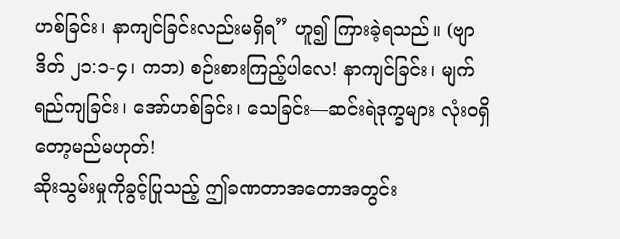ဟစ်ခြင်း၊ နာကျင်ခြင်းလည်းမရှိရ” ဟူ၍ ကြားခဲ့ရသည်။ (ဗျာဒိတ် ၂၁:၁-၄၊ ကဘ) စဉ်းစားကြည့်ပါလေ! နာကျင်ခြင်း၊ မျက်ရည်ကျခြင်း၊ အော်ဟစ်ခြင်း၊ သေခြင်း—ဆင်းရဲဒုက္ခများ လုံးဝရှိတော့မည်မဟုတ်!
ဆိုးသွမ်းမှုကိုခွင့်ပြုသည့် ဤခဏတာအတောအတွင်း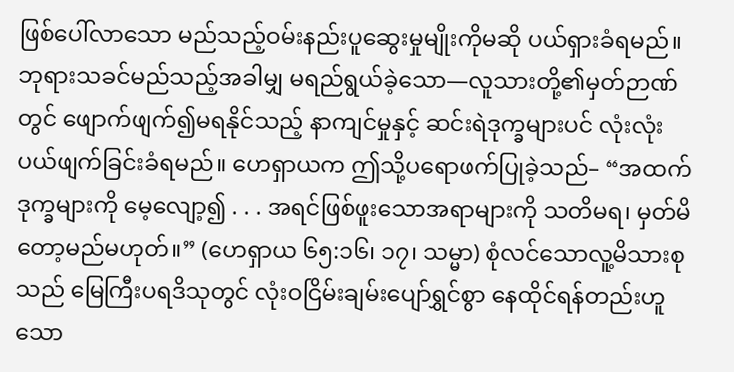ဖြစ်ပေါ်လာသော မည်သည့်ဝမ်းနည်းပူဆွေးမှုမျိုးကိုမဆို ပယ်ရှားခံရမည်။ ဘုရားသခင်မည်သည့်အခါမျှ မရည်ရွယ်ခဲ့သော—လူသားတို့၏မှတ်ဉာဏ်တွင် ဖျောက်ဖျက်၍မရနိုင်သည့် နာကျင်မှုနှင့် ဆင်းရဲဒုက္ခများပင် လုံးလုံးပယ်ဖျက်ခြင်းခံရမည်။ ဟေရှာယက ဤသို့ပရောဖက်ပြုခဲ့သည်– “အထက်ဒုက္ခများကို မေ့လျော့၍ . . . အရင်ဖြစ်ဖူးသောအရာများကို သတိမရ၊ မှတ်မိတော့မည်မဟုတ်။” (ဟေရှာယ ၆၅:၁၆၊ ၁၇၊ သမ္မာ) စုံလင်သောလူ့မိသားစုသည် မြေကြီးပရဒိသုတွင် လုံးဝငြိမ်းချမ်းပျော်ရွှင်စွာ နေထိုင်ရန်တည်းဟူသော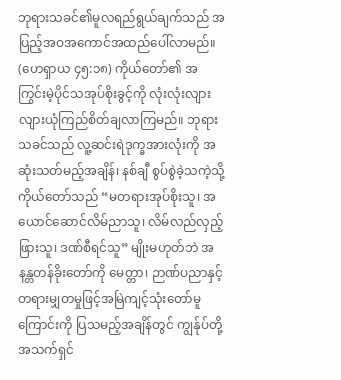ဘုရားသခင်၏မူလရည်ရွယ်ချက်သည် အပြည့်အဝအကောင်အထည်ပေါ်လာမည်။ (ဟေရှာယ ၄၅:၁၈) ကိုယ်တော်၏ အကြွင်းမဲ့ပိုင်သအုပ်စိုးခွင့်ကို လုံးလုံးလျားလျားယုံကြည်စိတ်ချလာကြမည်။ ဘုရားသခင်သည် လူ့ဆင်းရဲဒုက္ခအားလုံးကို အဆုံးသတ်မည့်အချိန်၊ နစ်ချီ စွပ်စွဲခဲ့သကဲ့သို့ ကိုယ်တော်သည် “မတရားအုပ်စိုးသူ၊ အယောင်ဆောင်လိမ်ညာသူ၊ လိမ်လည်လှည့်ဖြားသူ၊ ဒဏ်စီရင်သူ” မျိုးမဟုတ်ဘဲ အနန္တတန်ခိုးတော်ကို မေတ္တာ၊ ဉာဏ်ပညာနှင့် တရားမျှတမှုဖြင့်အမြဲကျင့်သုံးတော်မူကြောင်းကို ပြသမည့်အချိန်တွင် ကျွန်ုပ်တို့အသက်ရှင်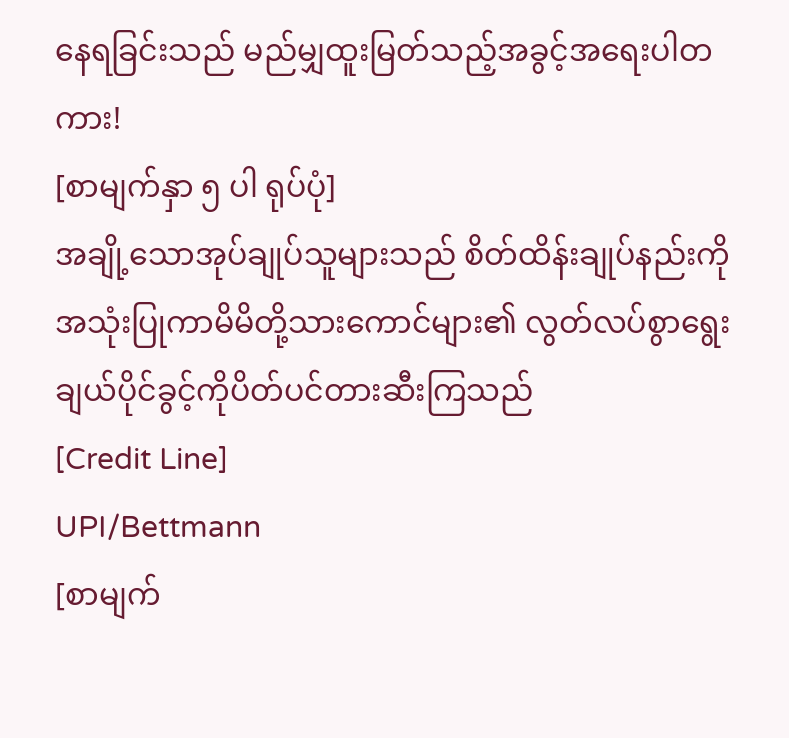နေရခြင်းသည် မည်မျှထူးမြတ်သည့်အခွင့်အရေးပါတကား!
[စာမျက်နှာ ၅ ပါ ရုပ်ပုံ]
အချို့သောအုပ်ချုပ်သူများသည် စိတ်ထိန်းချုပ်နည်းကိုအသုံးပြုကာမိမိတို့သားကောင်များ၏ လွတ်လပ်စွာရွေးချယ်ပိုင်ခွင့်ကိုပိတ်ပင်တားဆီးကြသည်
[Credit Line]
UPI/Bettmann
[စာမျက်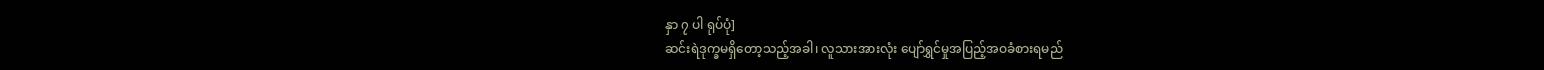နှာ ၇ ပါ ရုပ်ပုံ]
ဆင်းရဲဒုက္ခမရှိတော့သည့်အခါ၊ လူသားအားလုံး ပျော်ရွှင်မှုအပြည့်အဝခံစားရမည်